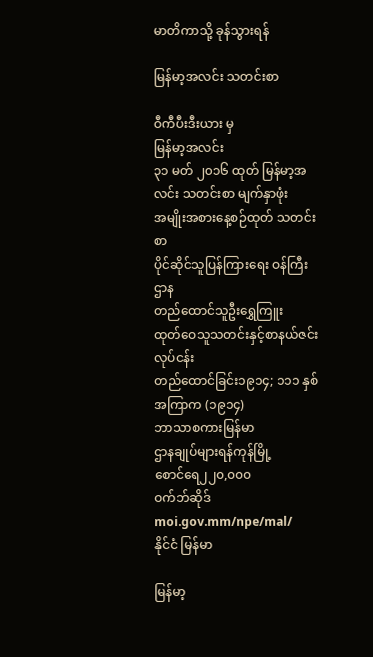မာတိကာသို့ ခုန်သွားရန်

မြန်မာ့အလင်း သတင်းစာ

ဝီကီပီးဒီးယား မှ
မြန်မာ့အလင်း
၃၁ မတ် ၂၀၁၆ ထုတ် မြန်မာ့အလင်း သတင်းစာ မျက်နှာဖုံး
အမျိုးအစားနေ့စဉ်ထုတ် သတင်းစာ
ပိုင်ဆိုင်သူပြန်ကြားရေး ဝန်ကြီးဌာန
တည်ထောင်သူဦးရွှေကြူး
ထုတ်ဝေသူသတင်းနှင့်စာနယ်ဇင်းလုပ်ငန်း
တည်ထောင်ခြင်း၁၉၁၄; ၁၁၁ နှစ် အကြာက (၁၉၁၄)
ဘာသာစကားမြန်မာ
ဌာနချုပ်များရန်ကုန်မြို့
စောင်ရေ၂၂၀,၀၀၀
ဝက်ဘ်ဆိုဒ်moi.gov.mm/npe/mal/
နိုင်ငံ မြန်မာ

မြန်မာ့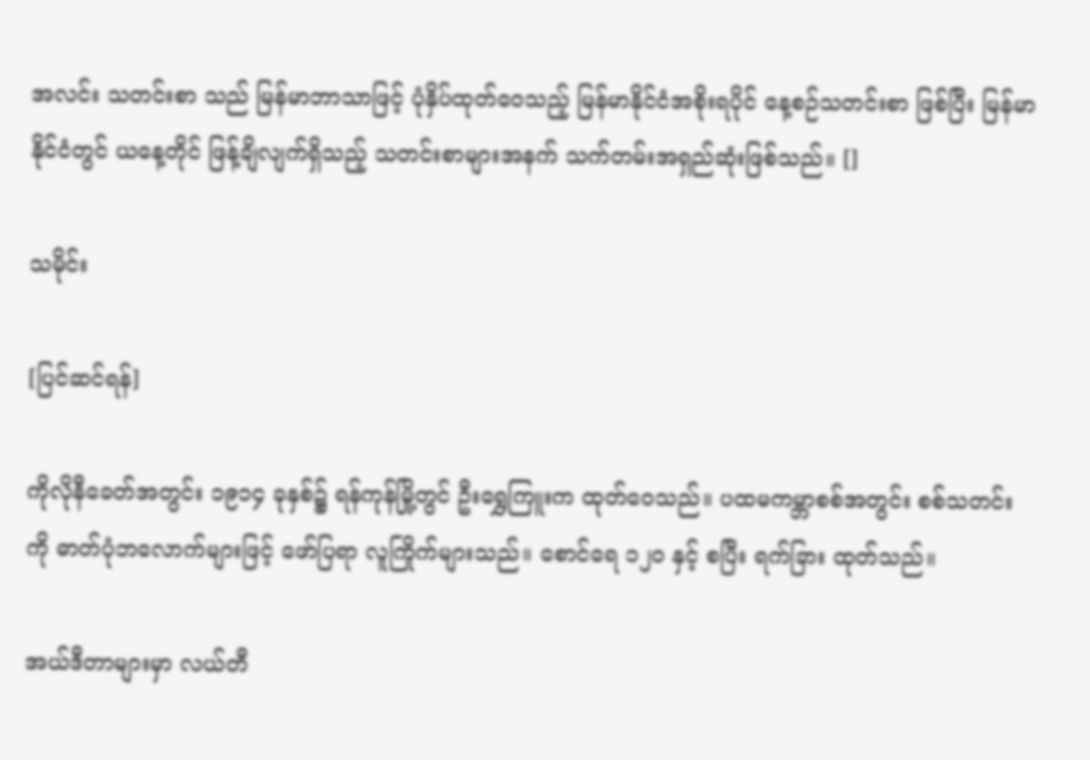အလင်း သတင်းစာ သည် မြန်မာဘာသာဖြင့် ပုံနှိပ်ထုတ်ဝေသည့် မြန်မာနိုင်ငံအစိုးရပိုင် နေ့စဉ်သတင်းစာ ဖြစ်ပြီး မြန်မာနိုင်ငံတွင် ယနေ့တိုင် ဖြန့်ချိလျက်ရှိသည့် သတင်းစာများအနက် သက်တမ်းအရှည်ဆုံးဖြစ်သည်။ []

သမိုင်း

[ပြင်ဆင်ရန်]

ကိုလိုနီခေတ်အတွင်း ၁၉၁၄ ခုနှစ်၌ ရန်ကုန်မြို့တွင် ဦးရွှေကြူးက ထုတ်ဝေသည်။ ပထမကမ္ဘာစစ်အတွင်း စစ်သတင်းကို ဓာတ်ပုံဘလောက်များဖြင့် ဖော်ပြရာ လူကြိုက်များသည်။ စောင်ရေ ၁၂၀ နှင့် စပြီး ရက်ခြား ထုတ်သည်။

အယ်ဒီတာများမှာ လယ်တီ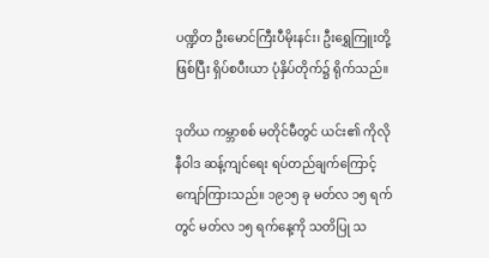ပဏ္ဍိတ ဦးမောင်ကြီးပီမိုးနင်း၊ ဦးရွှေကြူးတို့ ဖြစ်ပြီး ရှိပ်စပီးယာ ပုံနှိပ်တိုက်၌ ရိုက်သည်။

ဒုတိယ ကမ္ဘာစစ် မတိုင်မီတွင် ယင်း၏ ကိုလိုနီဝါဒ ဆန့်ကျင်ရေး ရပ်တည်ချက်ကြောင့် ကျော်ကြားသည်။ ၁၉၁၅ ခု မတ်လ ၁၅ ရက်တွင် မတ်လ ၁၅ ရက်နေ့ကို သတိပြု သ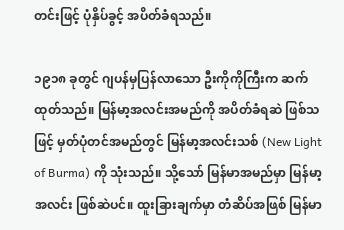တင်းဖြင့် ပုံနှိပ်ခွင့် အပိတ်ခံရသည်။

၁၉၁၈ ခုတွင် ဂျပန်မှပြန်လာသော ဦးကိုကိုကြီးက ဆက်ထုတ်သည်။ မြန်မာ့အလင်းအမည်ကို အပိတ်ခံရဆဲ ဖြစ်သဖြင့် မှတ်ပုံတင်အမည်တွင် မြန်မာ့အလင်းသစ် (New Light of Burma) ကို သုံးသည်။ သို့သော် မြန်မာအမည်မှာ မြန်မာ့အလင်း ဖြစ်ဆဲပင်။ ထူးခြားချက်မှာ တံဆိပ်အဖြစ် မြန်မာ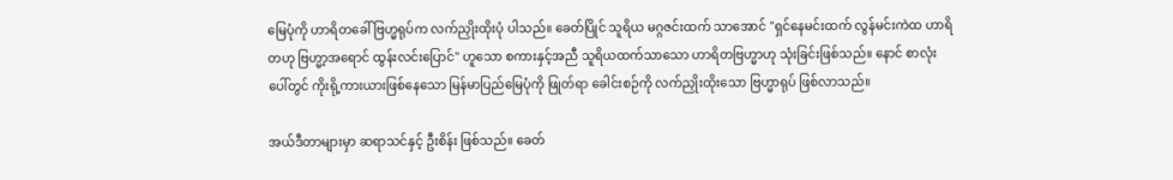မြေပုံကို ဟာရိတခေါ် ဗြဟ္မရုပ်က လက်ညှိုးထိုးပုံ ပါသည်။ ခေတ်ပြိုင် သူရိယ မဂ္ဂဇင်းထက် သာအောင် "ရှင်နေမင်းထက် လွန်မင်းကဲထ ဟာရိတဟု ဗြဟ္မာ့အရောင် ထွန်းလင်းပြောင်" ဟူသော စကားနှင့်အညီ သူရိယထက်သာသော ဟာရိတဗြဟ္မာဟု သုံးခြင်းဖြစ်သည်။ နောင် စာလုံးပေါ်တွင် ကိုးရို့ကားယားဖြစ်နေသော မြန်မာပြည်မြေပုံကို ဖြုတ်ရာ ခေါင်းစဉ်ကို လက်ညှိုးထိုးသော ဗြဟ္မာရုပ် ဖြစ်လာသည်။

အယ်ဒီတာများမှာ ဆရာသင်နှင့် ဦးစိန်း ဖြစ်သည်။ ခေတ်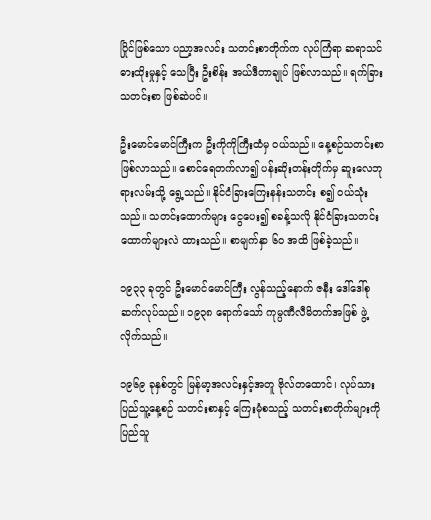ပြိုင်ဖြစ်သော ပညာ့အလင်း သတင်းစာတိုက်က လုပ်ကြံရာ ဆရာသင် ဓားထိုးမှုနှင့် သေပြီး ဦးစိန်း အယ်ဒီတာချုပ် ဖြစ်လာသည်။ ရက်ခြား သတင်းစာ ဖြစ်ဆဲပင်။

ဦးမောင်မောင်ကြီးက ဦးကိုကိုကြီးထံမှ ဝယ်သည်။ နေ့စဉ်သတင်းစာ ဖြစ်လာသည်။ စောင်ရေတက်လာ၍ ပန်းဆိုးတန်းတိုက်မှ ဆူးလေဘုရားလမ်းသို့ ရွေ့သည်။ နိုင်ငံခြားကြေးနန်းသတင်း စ၍ ဝယ်သုံးသည်။ သတင်းထောက်များ ငွေပေး၍ စခန့်သလို နိုင်ငံခြားသတင်းထောက်များလဲ ထားသည်။ စာမျက်နှာ ၆၀ အထိ ဖြစ်ခဲ့သည်။

၁၉၃၃ ခုတွင် ဦးမောင်မောင်ကြီး လွန်သည့်နောက် ဇနီး ဒေါ်ဒေါ်စု ဆက်လုပ်သည်။ ၁၉၃၈ ရောက်သော် ကုမ္ပဏီလီမိတက်အဖြစ် ဖွဲ့လိုက်သည်။

၁၉၆၉ ခုနှစ်တွင် မြန်မာ့အလင်းနှင့်အတူ ဗိုလ်တထောင်၊ လုပ်သားပြည်သူ့နေ့စဉ် သတင်းစာနှင့် ကြေးမုံစသည့် သတင်းစာတိုက်များကို ပြည်သူ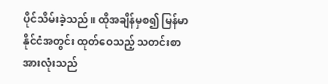ပိုင်သိမ်းခဲ့သည်။ ထိုအချိန်မှစ၍ မြန်မာနိုင်ငံအတွင်း ထုတ်ဝေသည့် သတင်းစာအားလုံးသည်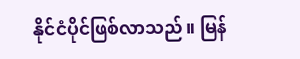နိုင်ငံပိုင်ဖြစ်လာသည်။ မြန်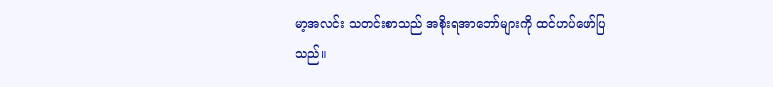မာ့အလင်း သတင်းစာသည် အစိုးရအာဘော်များကို ထင်ဟပ်ဖော်ပြသည်။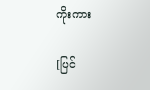ကိုးကား

[ပြင်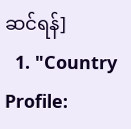ဆင်ရန်]
  1. "Country Profile: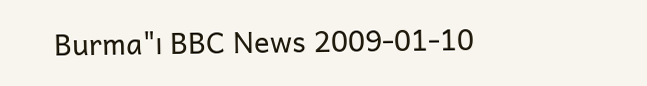Burma"၊ BBC News 2009-01-10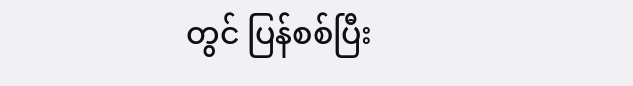တွင် ပြန်စစ်ပြီး